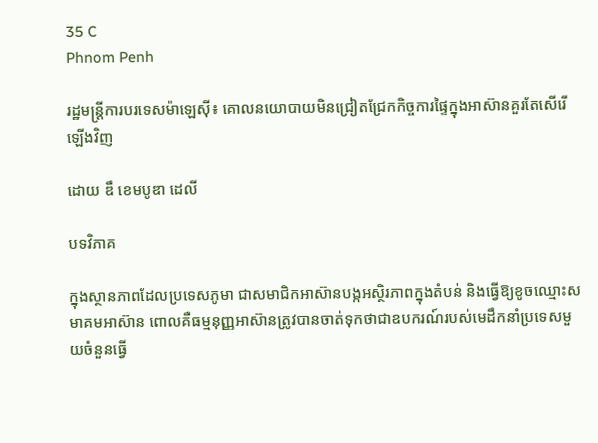35 C
Phnom Penh

រដ្ឋមន្ត្រីការបរទេសម៉ាឡេស៊ី៖ គោលនយោបាយមិនជ្រៀតជ្រែកកិច្ចការផ្ទៃក្នុងអាស៊ានគួរតែសើរើឡើងវិញ

ដោយ ឌឹ ខេមបូឌា ដេលី

បទវិភាគ

ក្នុងស្ថានភាពដែលប្រទេសភូមា ជាសមាជិកអាស៊ានបង្កអស្ថិរភាពក្នុងតំបន់ និងធ្វើឱ្យខូចឈ្មោះសមាគមអាស៊ាន ពោលគឺធម្មនុញ្ញអាស៊ានត្រូវបានចាត់ទុកថាជាឧបករណ៍របស់មេដឹកនាំប្រទេសមួយចំនួនធ្វើ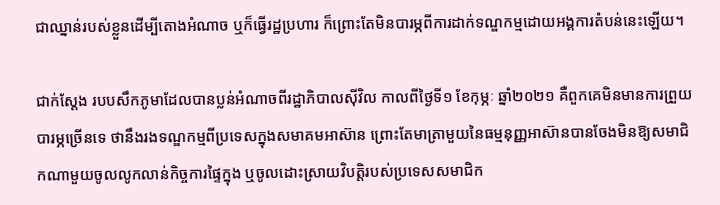ជាឈ្នាន់របស់ខ្លួនដើម្បីតោងអំណាច ឬក៏ធ្វើរដ្ឋប្រហារ ក៏ព្រោះតែមិនបារម្ភពីការដាក់ទណ្ឌកម្មដោយអង្គការតំបន់នេះឡើយ។

ជាក់ស្ដែង របបសឹកភូមាដែលបានប្លន់អំណាចពីរដ្ឋាភិបាលស៊ីវិល កាលពីថ្ងៃទី១ ខែកុម្ភៈ ឆ្នាំ២០២១ គឺពួកគេមិនមានការព្រួយបារម្ភច្រើនទេ ថានឹងរងទណ្ឌកម្មពីប្រទេសក្នុងសមាគមអាស៊ាន ព្រោះតែមាត្រាមួយនៃធម្មនុញ្ញអាស៊ានបានចែងមិនឱ្យសមាជិកណាមួយចូលលូកលាន់កិច្ចការផ្ទៃក្នុង ឬចូលដោះស្រាយវិបត្តិរបស់ប្រទេសសមាជិក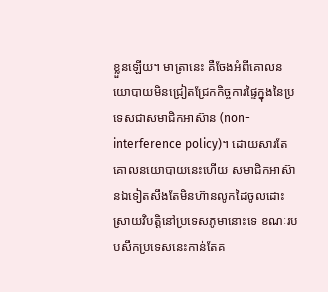ខ្លួនឡើយ។ មាត្រានេះ គឺចែងអំពីគោលនយោបាយមិនជ្រៀតជ្រែកកិច្ចការផ្ទៃក្នុងនៃប្រទេសជាសមាជិកអាស៊ាន (non-interference policy)។ ដោយសារតែគោលនយោបាយនេះហើយ សមាជិកអាស៊ានឯទៀតសឹងតែមិនហ៊ានលូកដៃចូលដោះស្រាយវិបត្តិនៅប្រទេសភូមានោះទេ ខណៈរបបសឹកប្រទេសនេះកាន់តែគ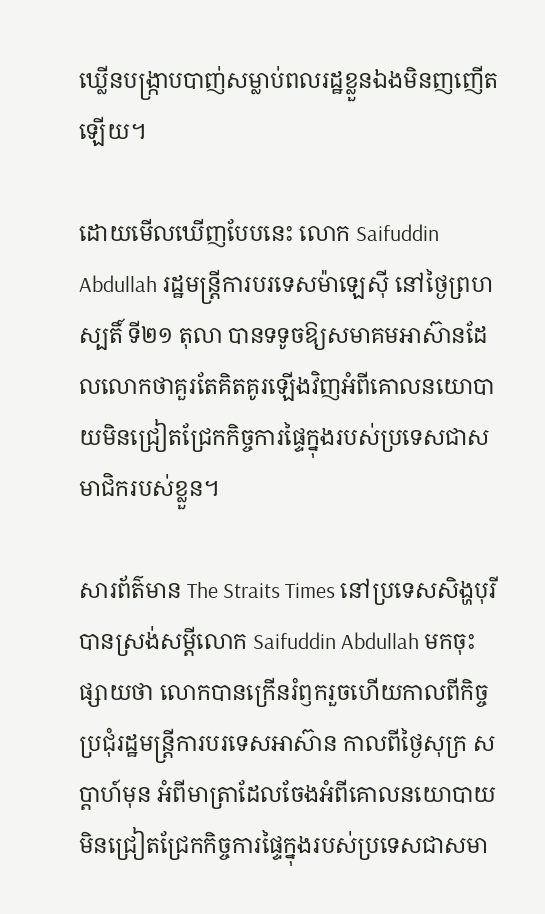ឃ្លើនបង្ក្រាបបាញ់សម្លាប់ពលរដ្ឋខ្លួនឯងមិនញញើតឡើយ។

ដោយមើលឃើញបែបនេះ លោក Saifuddin Abdullah រដ្ឋមន្ត្រីការបរទេសម៉ាឡេស៊ី នៅថ្ងៃព្រហស្បតិ៍ ទី២១ តុលា បានទទូចឱ្យសមាគមអាស៊ានដែលលោកថាគួរតែគិតគូរឡើងវិញអំពីគោលនយោបាយមិនជ្រៀតជ្រែកកិច្ចការផ្ទៃក្នុងរបស់ប្រទេសជាសមាជិករបស់ខ្លួន។

សារព័ត៌មាន The Straits Times នៅប្រទេសសិង្ហបុរី បានស្រង់សម្ដីលោក Saifuddin Abdullah មកចុះផ្សាយថា លោកបានក្រើនរំឭករួចហើយកាលពីកិច្ចប្រជុំរដ្ឋមន្ត្រីការបរទេសអាស៊ាន កាលពីថ្ងៃសុក្រ សប្ដាហ៍មុន អំពីមាត្រាដែលចែងអំពីគោលនយោបាយមិនជ្រៀតជ្រែកកិច្ចការផ្ទៃក្នុងរបស់ប្រទេសជាសមា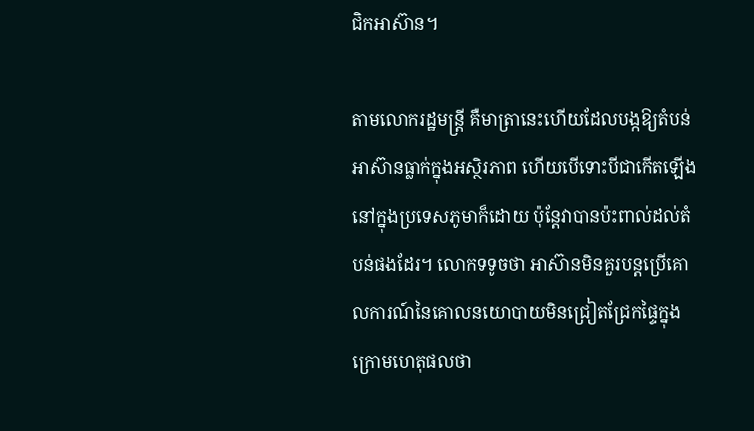ជិកអាស៊ាន។

តាមលោករដ្ឋមន្ត្រី គឺមាត្រានេះហើយដែលបង្កឱ្យតំបន់អាស៊ានធ្លាក់ក្នុងអស្ថិរភាព ហើយបើទោះបីជាកើតឡើងនៅក្នុងប្រទេសភូមាក៏ដោយ ប៉ុន្តែវាបានប៉ះពាល់ដល់តំបន់ផងដែរ។ លោកទទូចថា អាស៊ានមិនគួរបន្តប្រើគោលការណ៍នៃគោលនយោបាយមិនជ្រៀតជ្រែកផ្ទៃក្នុងក្រោមហេតុផលថា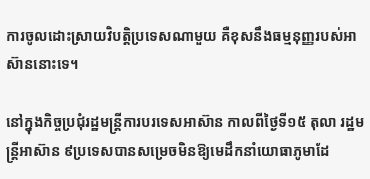ការចូលដោះស្រាយវិបត្តិប្រទេសណាមួយ គឺខុសនឹងធម្មនុញ្ញរបស់អាស៊ាននោះទេ។

នៅក្នុងកិច្ចប្រជុំរដ្ឋមន្ត្រីការបរទេសអាស៊ាន កាលពីថ្ងៃទី១៥ តុលា រដ្ឋមន្ត្រីអាស៊ាន ៩ប្រទេសបានសម្រេចមិនឱ្យមេដឹកនាំយោធាភូមាដែ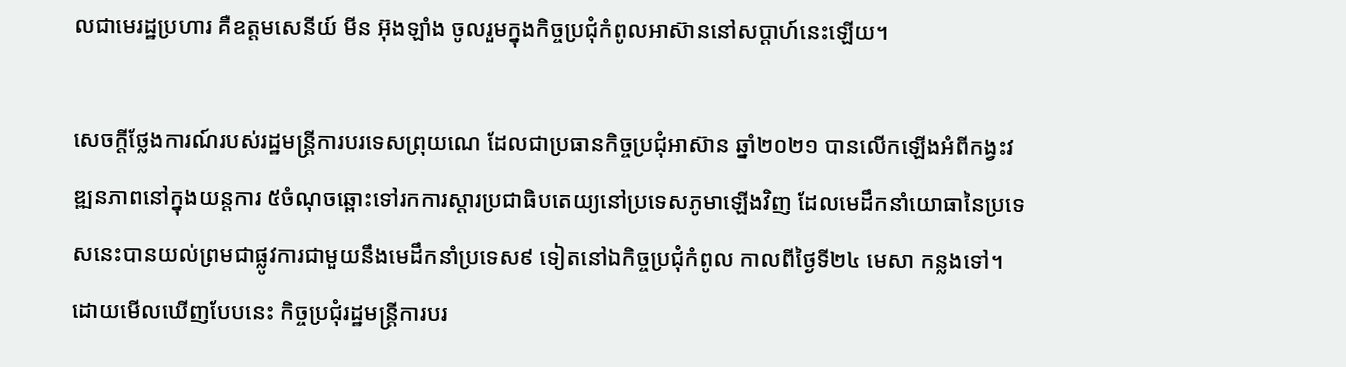លជាមេរដ្ឋប្រហារ គឺឧត្តមសេនីយ៍ មីន អ៊ុងឡាំង ចូលរួមក្នុងកិច្ចប្រជុំកំពូលអាស៊ាននៅសប្ដាហ៍នេះឡើយ។

សេចក្ដីថ្លែងការណ៍របស់រដ្ឋមន្ត្រីការបរទេសព្រុយណេ ដែលជាប្រធានកិច្ចប្រជុំអាស៊ាន ឆ្នាំ២០២១ បានលើកឡើងអំពីកង្វះវឌ្ឍនភាពនៅក្នុងយន្តការ ៥ចំណុចឆ្ពោះទៅរកការស្ដារប្រជាធិបតេយ្យនៅប្រទេសភូមាឡើងវិញ ដែលមេដឹកនាំយោធានៃប្រទេសនេះបានយល់ព្រមជាផ្លូវការជាមួយនឹងមេដឹកនាំប្រទេស៩ ទៀតនៅឯកិច្ចប្រជុំកំពូល កាលពីថ្ងៃទី២៤ មេសា កន្លងទៅ។ ដោយមើលឃើញបែបនេះ កិច្ចប្រជុំរដ្ឋមន្ត្រីការបរ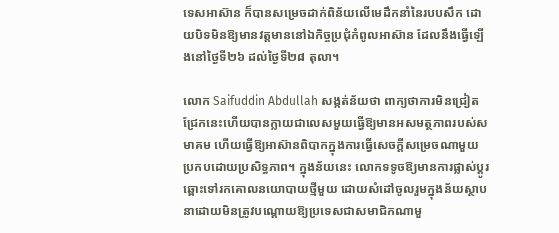ទេសអាស៊ាន ក៏បានសម្រេចដាក់ពិន័យលើមេដឹកនាំនៃរបបសឹក ដោយបិទមិនឱ្យមានវត្តមាននៅឯកិច្ចប្រជុំកំពូលអាស៊ាន ដែលនឹងធ្វើឡើងនៅថ្ងៃទី២៦ ដល់ថ្ងៃទី២៨ តុលា។

លោក Saifuddin Abdullah សង្កត់ន័យថា ពាក្យថាការមិនជ្រៀតជ្រែកនេះហើយបានក្លាយជាលេសមួយធ្វើឱ្យមានអសមត្ថភាពរបស់សមាគម ហើយធ្វើឱ្យអាស៊ានពិបាកក្នុងការធ្វើសេចក្ដីសម្រេចណាមួយប្រកបដោយប្រសិទ្ធភាព។ ក្នុងន័យនេះ លោកទទូចឱ្យមានការផ្លាស់ប្ដូរឆ្ពោះទៅរកគោលនយោបាយថ្មីមួយ ដោយសំដៅចូលរួមក្នុងន័យស្ថាបនាដោយមិនត្រូវបណ្ដោយឱ្យប្រទេសជាសមាជិកណាមួ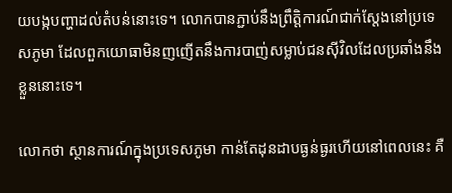យបង្កបញ្ហាដល់តំបន់នោះទេ។ លោកបានភ្ជាប់នឹងព្រឹត្តិការណ៍ជាក់ស្ដែងនៅប្រទេសភូមា ដែលពួកយោធាមិនញញើតនឹងការបាញ់សម្លាប់ជនស៊ីវិលដែលប្រឆាំងនឹងខ្លួននោះទេ។

លោកថា ស្ថានការណ៍ក្នុងប្រទេសភូមា កាន់តែដុនដាបធ្ងន់ធ្ងរហើយនៅពេលនេះ គឺ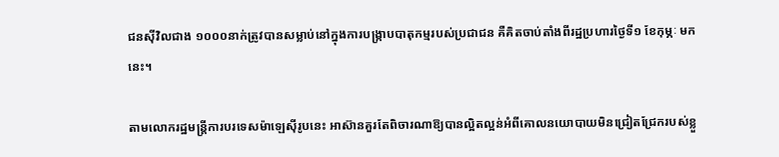ជនស៊ីវិលជាង ១០០០នាក់ត្រូវបានសម្លាប់នៅក្នុងការបង្ក្រាបបាតុកម្មរបស់ប្រជាជន គឺគិតចាប់តាំងពីរដ្ឋប្រហារថ្ងៃទី១ ខែកុម្ភៈ មកនេះ។

តាមលោករដ្ឋមន្ត្រីការបរទេសម៉ាឡេស៊ីរូបនេះ អាស៊ានគួរតែពិចារណាឱ្យបានល្អិតល្អន់អំពីគោលនយោបាយមិនជ្រៀតជ្រែករបស់ខ្លួ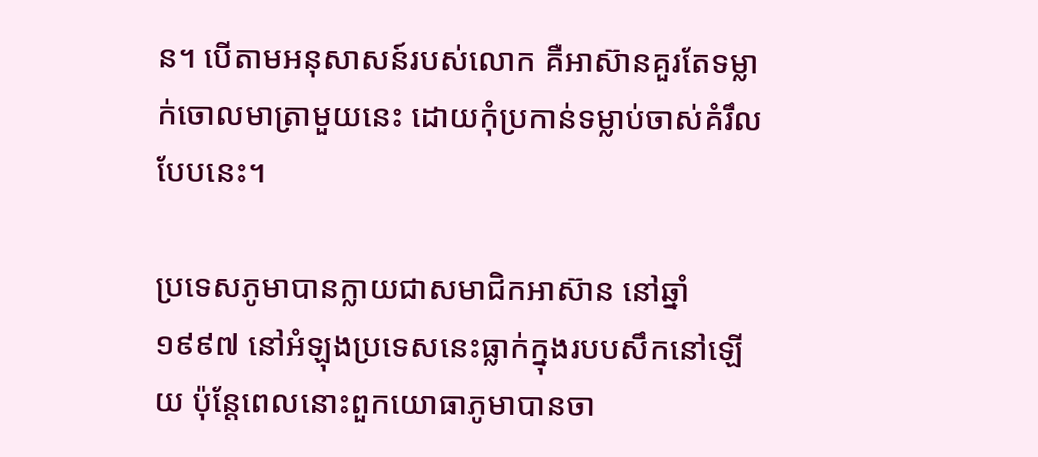ន។ បើតាមអនុសាសន៍របស់លោក គឺអាស៊ានគួរតែទម្លាក់ចោលមាត្រាមួយនេះ ដោយកុំប្រកាន់ទម្លាប់ចាស់គំរឹលបែបនេះ។

ប្រទេសភូមាបានក្លាយជាសមាជិកអាស៊ាន នៅឆ្នាំ១៩៩៧ នៅអំឡុងប្រទេសនេះធ្លាក់ក្នុងរបបសឹកនៅឡើយ ប៉ុន្តែពេលនោះពួកយោធាភូមាបានចា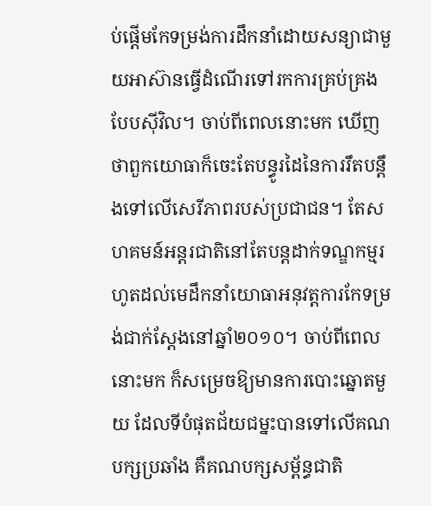ប់ផ្ដើមកែទម្រង់ការដឹកនាំដោយសន្យាជាមួយអាស៊ានធ្វើដំណើរទៅរកការគ្រប់គ្រងបែបស៊ីវិល។ ចាប់ពីពេលនោះមក ឃើញថាពួកយោធាក៏ចេះតែបន្ធូរដៃនៃការរឹតបន្តឹងទៅលើសេរីភាពរបស់ប្រជាជន។ តែសហគមន៍អន្តរជាតិនៅតែបន្តដាក់ទណ្ឌកម្មរហូតដល់មេដឹកនាំយោធាអនុវត្តការកែទម្រង់ជាក់ស្ដែងនៅឆ្នាំ២០១០។ ចាប់ពីពេលនោះមក ក៏សម្រេចឱ្យមានការបោះឆ្នោតមួយ ដែលទីបំផុតជ័យជម្នះបានទៅលើគណបក្សប្រឆាំង គឺគណបក្សសម្ព័ន្ធជាតិ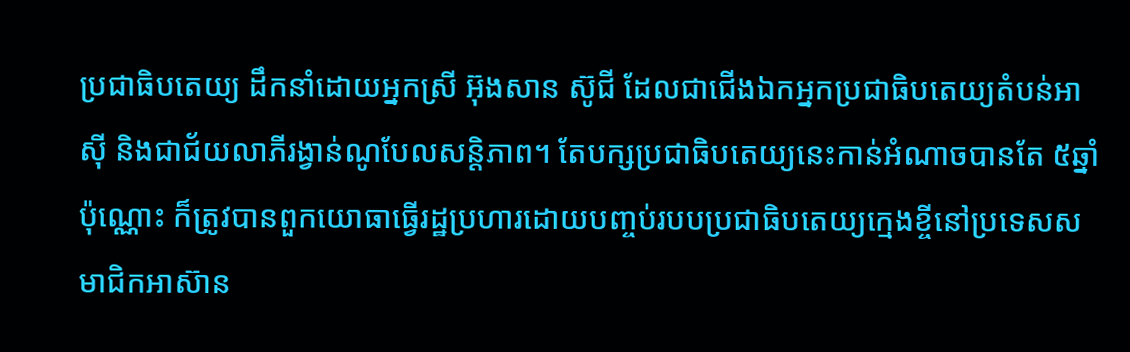ប្រជាធិបតេយ្យ ដឹកនាំដោយអ្នកស្រី អ៊ុងសាន ស៊ូជី ដែលជាជើងឯកអ្នកប្រជាធិបតេយ្យតំបន់អាស៊ី និងជាជ័យលាភីរង្វាន់ណូបែលសន្តិភាព។ តែបក្សប្រជាធិបតេយ្យនេះកាន់អំណាចបានតែ ៥ឆ្នាំប៉ុណ្ណោះ ក៏ត្រូវបានពួកយោធាធ្វើរដ្ឋប្រហារដោយបញ្ចប់របបប្រជាធិបតេយ្យក្មេងខ្ចីនៅប្រទេសសមាជិកអាស៊ាន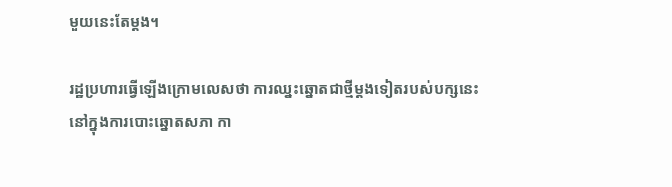មួយនេះតែម្ដង។

រដ្ឋប្រហារធ្វើឡើងក្រោមលេសថា ការឈ្នះឆ្នោតជាថ្មីម្ដងទៀតរបស់បក្សនេះនៅក្នុងការបោះឆ្នោតសភា កា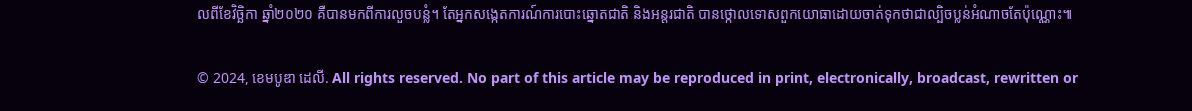លពីខែវិច្ឆិកា ឆ្នាំ២០២០ គឺបានមកពីការលួចបន្លំ។ តែអ្នកសង្កេតការណ៍ការបោះឆ្នោតជាតិ និងអន្តរជាតិ បានថ្កោលទោសពួកយោធាដោយចាត់ទុកថាជាល្បិចប្លន់អំណាចតែប៉ុណ្ណោះ៕

© 2024, ខេមបូឌា ដេលី. All rights reserved. No part of this article may be reproduced in print, electronically, broadcast, rewritten or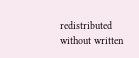redistributed without written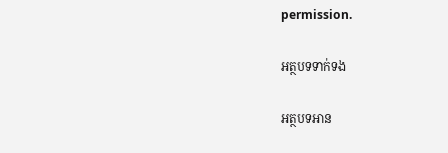permission.

អត្ថបទទាក់ទង

អត្ថបទអាន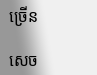ច្រើន

សេច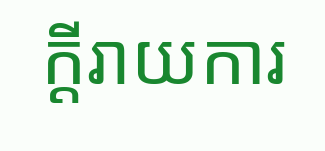ក្ដីរាយការ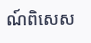ណ៍ពិសេស